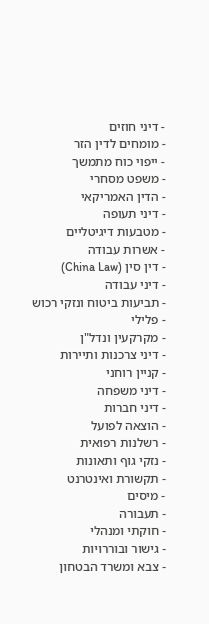- דיני חוזים
- מומחים לדין הזר
- ייפוי כוח מתמשך
- משפט מסחרי
- הדין האמריקאי
- דיני תעופה
- מטבעות דיגיטליים
- אשרות עבודה
- דין סין (China Law)
- דיני עבודה
- תביעות ביטוח ונזקי רכוש
- פלילי
- מקרקעין ונדל"ן
- דיני צרכנות ותיירות
- קניין רוחני
- דיני משפחה
- דיני חברות
- הוצאה לפועל
- רשלנות רפואית
- נזקי גוף ותאונות
- תקשורת ואינטרנט
- מיסים
- תעבורה
- חוקתי ומנהלי
- גישור ובוררויות
- צבא ומשרד הבטחון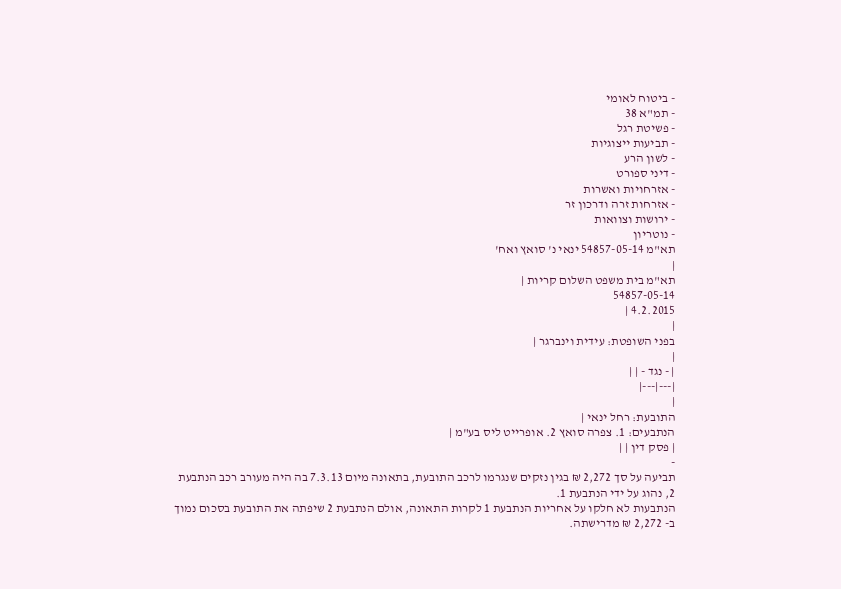- ביטוח לאומי
- תמ"א 38
- פשיטת רגל
- תביעות ייצוגיות
- לשון הרע
- דיני ספורט
- אזרחויות ואשרות
- אזרחות זרה ודרכון זר
- ירושות וצוואות
- נוטריון
תא"מ 54857-05-14 ינאי נ' סואץ ואח'
|
תא"מ בית משפט השלום קריות |
54857-05-14
4.2.2015 |
|
בפני השופטת: עידית וינברגר |
|
| - נגד - | |
|---|---|
|
התובעת: רחל ינאי |
הנתבעים: 1. צפרה סואץ 2. אופרייט ליס בע"מ |
| פסק דין | |
-
תביעה על סך 2,272 ₪ בגין נזקים שנגרמו לרכב התובעת, בתאונה מיום 7.3.13 בה היה מעורב רכב הנתבעת 2, נהוג על ידי הנתבעת 1.
הנתבעות לא חלקו על אחריות הנתבעת 1 לקרות התאונה, אולם הנתבעת 2 שיפתה את התובעת בסכום נמוך ב- 2,272 ₪ מדרישתה.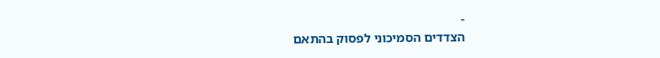-
הצדדים הסמיכוני לפסוק בהתאם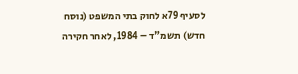לסעיף 79א לחוק בתי המשפט (נוסח חדש) תשמ"ד – 1984, לאחר חקירה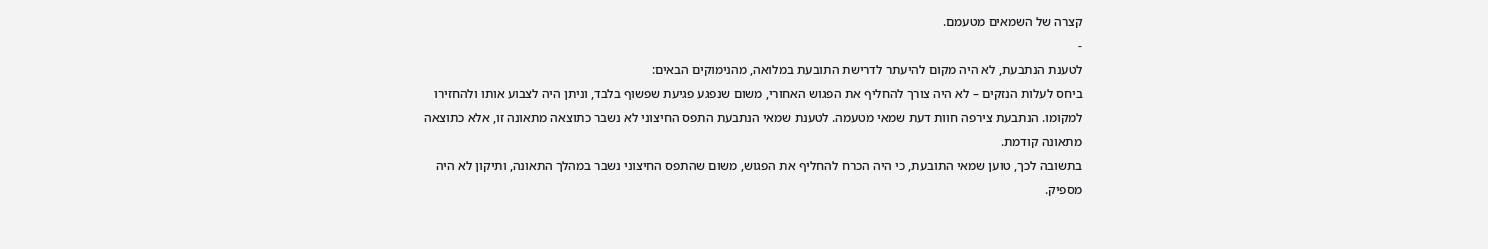קצרה של השמאים מטעמם.
-
לטענת הנתבעת, לא היה מקום להיעתר לדרישת התובעת במלואה, מהנימוקים הבאים:
ביחס לעלות הנזקים – לא היה צורך להחליף את הפגוש האחורי, משום שנפגע פגיעת שפשוף בלבד, וניתן היה לצבוע אותו ולהחזירו למקומו. הנתבעת צירפה חוות דעת שמאי מטעמה. לטענת שמאי הנתבעת התפס החיצוני לא נשבר כתוצאה מתאונה זו, אלא כתוצאה מתאונה קודמת.
בתשובה לכך, טוען שמאי התובעת, כי היה הכרח להחליף את הפגוש, משום שהתפס החיצוני נשבר במהלך התאונה, ותיקון לא היה מספיק.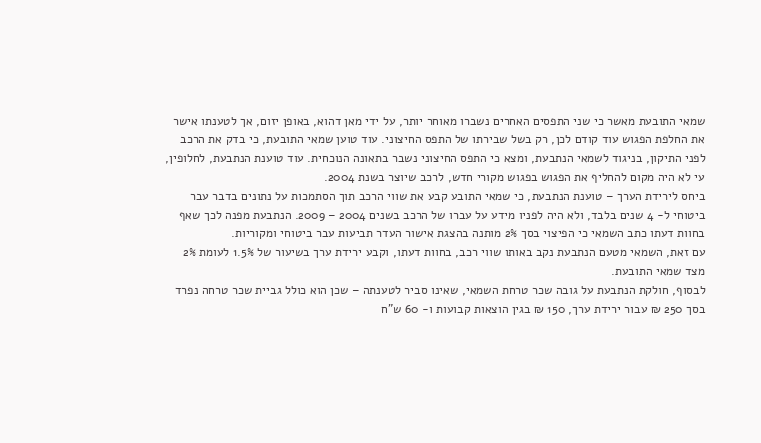שמאי התובעת מאשר כי שני התפסים האחרים נשברו מאוחר יותר, על ידי מאן דהוא, באופן יזום, אך לטענתו אישר את החלפת הפגוש עוד קודם לכן, רק בשל שבירתו של התפס החיצוני. עוד טוען שמאי התובעת, כי בדק את הרכב לפני התיקון, בניגוד לשמאי הנתבעת, ומצא כי התפס החיצוני נשבר בתאונה הנוכחית. עוד טוענת הנתבעת, לחלופין, עי לא היה מקום להחליף את הפגוש בפגוש מקורי חדש, לרכב שיוצר בשנת 2004.
ביחס לירידת הערך – טוענת הנתבעת, כי שמאי התובע קבע את שווי הרכב תוך הסתמכות על נתונים בדבר עבר ביטוחי ל- 4 שנים בלבד, ולא היה לפניו מידע על עברו של הרכב בשנים 2004 – 2009. הנתבעת מפנה לכך שאף בחוות דעתו כתב השמאי כי הפיצוי בסך 2% מותנה בהצגת אישור העדר תביעות עבר ביטוחי ומקוריות.
עם זאת, השמאי מטעם הנתבעת נקב באותו שווי רכב, בחוות דעתו, וקבע ירידת ערך בשיעור של 1.5% לעומת 2% מצד שמאי התובעת.
לבסוף, חולקת הנתבעת על גובה שכר טרחת השמאי, שאינו סביר לטענתה – שכן הוא כולל גביית שכר טרחה נפרד בסך 250 ₪ עבור ירידת ערך, 150 ₪ בגין הוצאות קבועות ו- 60 ש"ח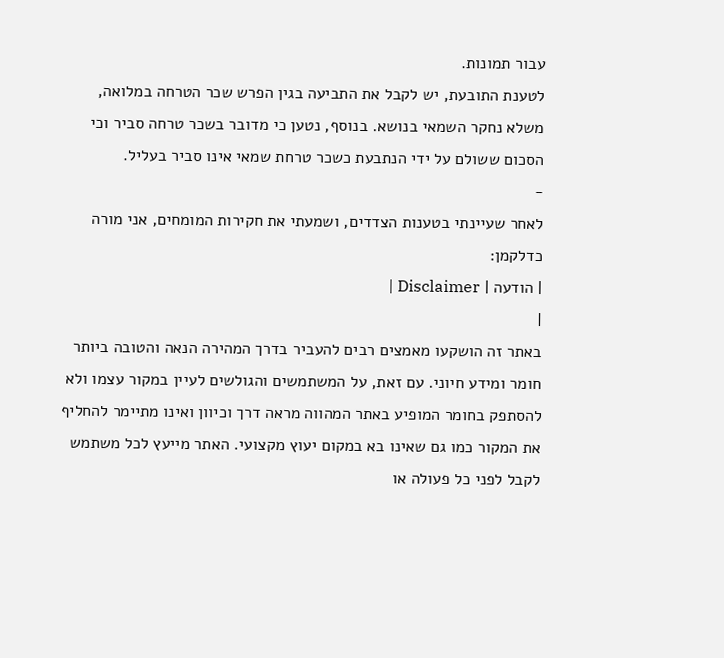עבור תמונות.
לטענת התובעת, יש לקבל את התביעה בגין הפרש שכר הטרחה במלואה, משלא נחקר השמאי בנושא. בנוסף, נטען כי מדובר בשכר טרחה סביר וכי הסכום ששולם על ידי הנתבעת כשכר טרחת שמאי אינו סביר בעליל.
-
לאחר שעיינתי בטענות הצדדים, ושמעתי את חקירות המומחים, אני מורה כדלקמן:
| הודעה | Disclaimer |
|
באתר זה הושקעו מאמצים רבים להעביר בדרך המהירה הנאה והטובה ביותר חומר ומידע חיוני. עם זאת, על המשתמשים והגולשים לעיין במקור עצמו ולא להסתפק בחומר המופיע באתר המהווה מראה דרך וכיוון ואינו מתיימר להחליף את המקור כמו גם שאינו בא במקום יעוץ מקצועי. האתר מייעץ לכל משתמש לקבל לפני כל פעולה או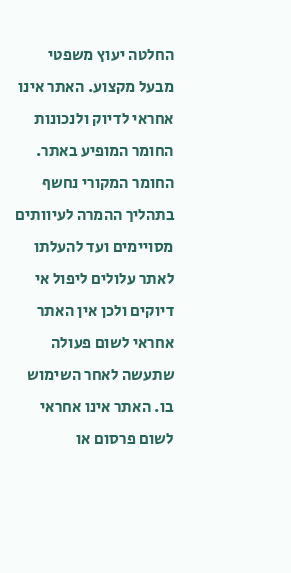החלטה יעוץ משפטי מבעל מקצוע. האתר אינו אחראי לדיוק ולנכונות החומר המופיע באתר. החומר המקורי נחשף בתהליך ההמרה לעיוותים מסויימים ועד להעלתו לאתר עלולים ליפול אי דיוקים ולכן אין האתר אחראי לשום פעולה שתעשה לאחר השימוש בו. האתר אינו אחראי לשום פרסום או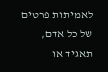לאמיתות פרטים של כל אדם, תאגיד או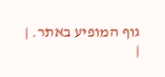גוף המופיע באתר. |
|